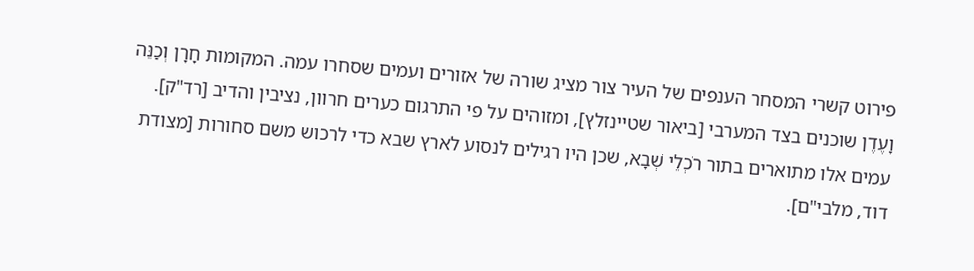פירוט קשרי המסחר הענפים של העיר צור מציג שורה של אזורים ועמים שסחרו עמה. המקומות חָרָן וְכַנֵּה וָעֶדֶן שוכנים בצד המערבי [ביאור שטיינזלץ], ומזוהים על פי התרגום כערים חרוון, נציבין והדיב [רד"ק]. עמים אלו מתוארים בתור רֹכְלֵי שְׁבָא, שכן היו רגילים לנסוע לארץ שבא כדי לרכוש משם סחורות [מצודת דוד, מלבי"ם].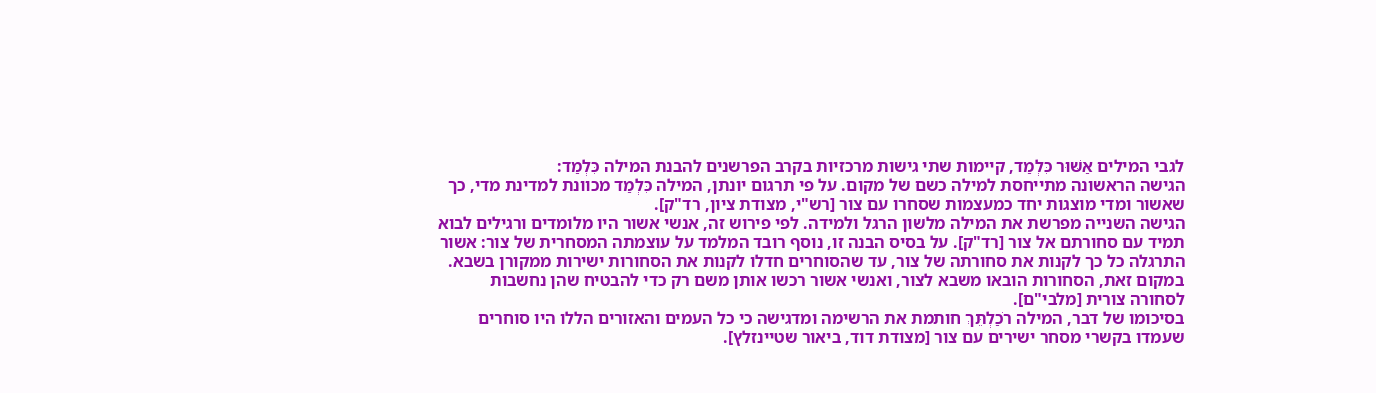לגבי המילים אַשּׁוּר כִּלְמַד, קיימות שתי גישות מרכזיות בקרב הפרשנים להבנת המילה כִּלְמַד:
הגישה הראשונה מתייחסת למילה כשם של מקום. על פי תרגום יונתן, המילה כִּלְמַד מכוונת למדינת מדי, כך שאשור ומדי מוצגות יחד כמעצמות שסחרו עם צור [רש"י, מצודת ציון, רד"ק].
הגישה השנייה מפרשת את המילה מלשון הרגל ולמידה. לפי פירוש זה, אנשי אשור היו מלומדים ורגילים לבוא תמיד עם סחורתם אל צור [רד"ק]. על בסיס הבנה זו, נוסף רובד המלמד על עוצמתה המסחרית של צור: אשור התרגלה כל כך לקנות את סחורתה של צור, עד שהסוחרים חדלו לקנות את הסחורות ישירות ממקורן בשבא. במקום זאת, הסחורות הובאו משבא לצור, ואנשי אשור רכשו אותן משם רק כדי להבטיח שהן נחשבות לסחורה צורית [מלבי"ם].
בסיכומו של דבר, המילה רֹכַלְתֵּךְ חותמת את הרשימה ומדגישה כי כל העמים והאזורים הללו היו סוחרים שעמדו בקשרי מסחר ישירים עם צור [מצודת דוד, ביאור שטיינזלץ].